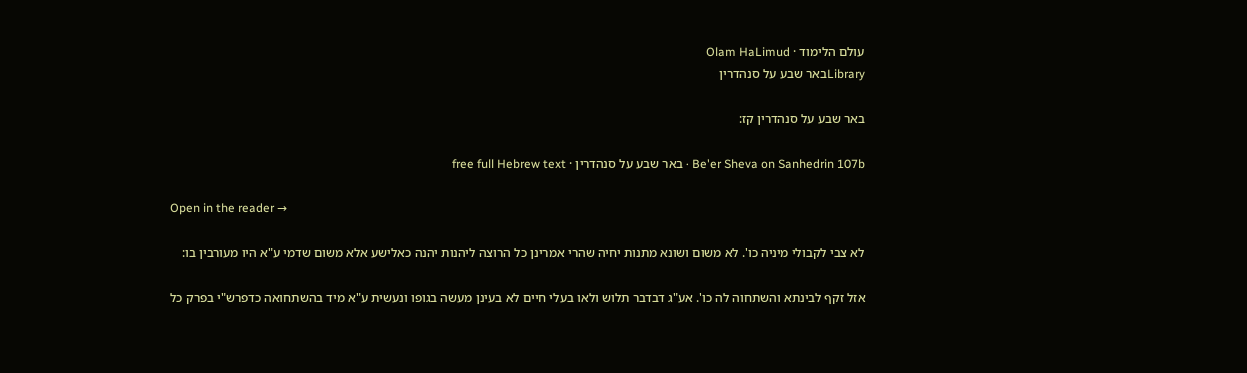עולם הלימוד · Olam HaLimud
Libraryבאר שבע על סנהדרין

באר שבע על סנהדרין קז:

Be'er Sheva on Sanhedrin 107b · באר שבע על סנהדרין · free full Hebrew text

Open in the reader →

לא צבי לקבולי מיניה כו'. לא משום ושונא מתנות יחיה שהרי אמרינן כל הרוצה ליהנות יהנה כאלישע אלא משום שדמי ע"א היו מעורבין בו:

אזל זקף לבינתא והשתחוה לה כו'. אע"ג דבדבר תלוש ולאו בעלי חיים לא בעינן מעשה בגופו ונעשית ע"א מיד בהשתחואה כדפרש"י בפרק כל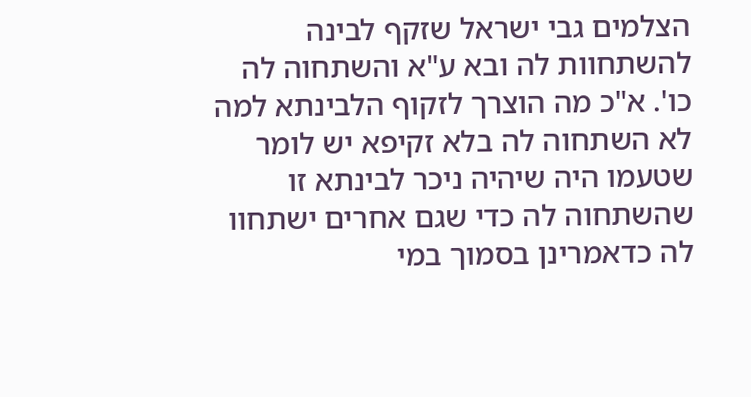הצלמים גבי ישראל שזקף לבינה להשתחוות לה ובא ע"א והשתחוה לה כו'. א"כ מה הוצרך לזקוף הלבינתא למה לא השתחוה לה בלא זקיפא יש לומר שטעמו היה שיהיה ניכר לבינתא זו שהשתחוה לה כדי שגם אחרים ישתחוו לה כדאמרינן בסמוך במי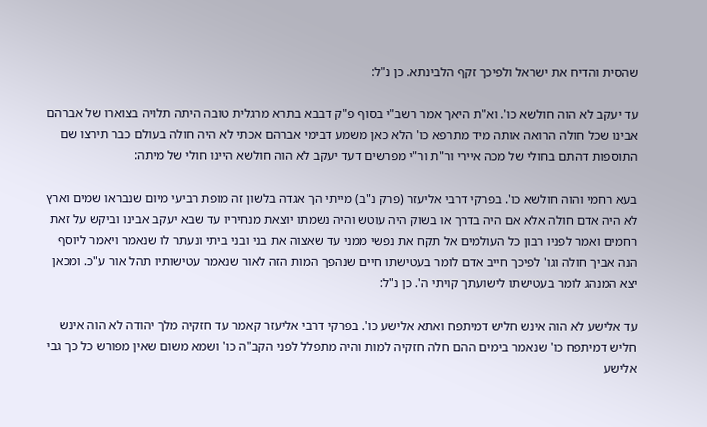שהסית והדיח את ישראל ולפיכך זקף הלבינתא. כן נ"ל:

עד יעקב לא הוה חולשא כו'. וא"ת היאך אמר רשב"י בסוף פ"ק דבבא בתרא מרגלית טובה היתה תלויה בצוארו של אברהם אבינו שכל חולה הרואה אותה מיד מתרפא כו' הלא כאן משמע דבימי אברהם אכתי לא היה חולה בעולם כבר תירצו שם התוספות דהתם בחולי של מכה איירי ור"ת ור"י מפרשים דעד יעקב לא הוה חולשא היינו חולי של מיתה:

בעא רחמי והוה חולשא כו'. בפרקי דרבי אליעזר (פרק נ"ב) מייתי הך אגדה בלשון זה מופת רביעי מיום שנבראו שמים וארץ לא היה אדם חולה אלא אם היה בדרך או בשוק היה עוטש והיה נשמתו יוצאת מנחיריו עד שבא יעקב אבינו וביקש על זאת רחמים ואמר לפניו רבון כל העולמים אל תקח את נפשי ממני עד שאצוה את בני ובני ביתי ונעתר לו שנאמר ויאמר ליוסף הנה אביך חולה וגו' לפיכך חייב אדם לומר בעטישתו חיים שנהפך המות הזה לאור שנאמר עטישותיו תהל אור ע"כ. ומכאן יצא המנהג לומר בעטישתו לישועתך קויתי ה'. כן נ"ל:

עד אלישע לא הוה אינש חליש דמיתפח ואתא אלישע כו'. בפרקי דרבי אליעזר קאמר עד חזקיה מלך יהודה לא הוה אינש חליש דמיתפח כו' שנאמר בימים ההם חלה חזקיה למות והיה מתפלל לפני הקב"ה כו' ושמא משום שאין מפורש כל כך גבי אלישע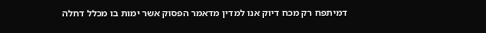דמיתפח רק מכח דיוק אנו למדין מדאמר הפסוק אשר ימות בו מכלל דחלה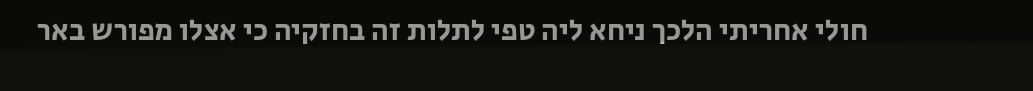חולי אחריתי הלכך ניחא ליה טפי לתלות זה בחזקיה כי אצלו מפורש באר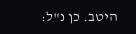היטב. כן נ"ל: